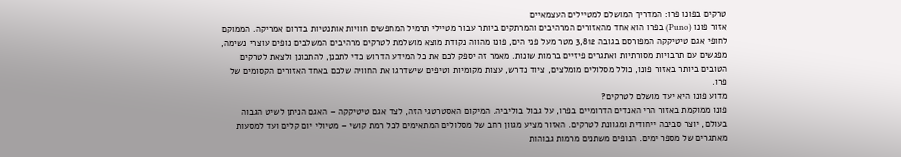טרקים בפונו פרו: המדריך המושלם למטיילים העצמאיים
אזור פונו (Puno) בפרו הוא אחד מהאזורים המרהיבים והמרתקים ביותר עבור מטיילי תרמיל המחפשים חוויות אותנטיות בדרום אמריקה. הממוקם לחופי אגם טיטיקקה המפורסם בגובה 3,812 מטר מעל פני הים, פונו מהווה נקודת מוצא מושלמת לטרקים מרהיבים המשלבים נופים עוצרי נשימה, מפגשים עם תרבויות מסורתיות ואתגרים פיזיים ברמות שונות. מאמר זה יספק לכם את כל המידע הדרוש כדי לתכנן, להתכונן ולצאת לטרקים הטובים ביותר באזור פונו, כולל מסלולים מומלצים, ציוד נדרש, עצות מקומיות וטיפים שישדרגו את החוויה שלכם באחד האזורים הקסומים של פרו.
מדוע פונו היא יעד מושלם לטרקים?
פונו ממוקמת באזור הרי האנדים הדרומיים בפרו, על גבול בוליביה. המיקום האסטרטגי הזה, לצד אגם טיטיקקה – האגם הניתן לשיט הגבוה בעולם, יוצר סביבה ייחודית ומגוונת לטרקים. האזור מציע מגוון רחב של מסלולים המתאימים לכל רמת קושי – מטיולי יום קלים ועד למסעות מאתגרים של מספר ימים. הנופים משתנים מרמות גבוהות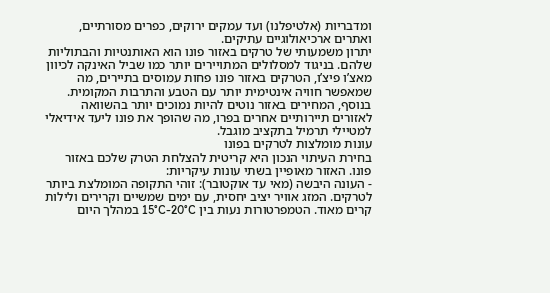ומדבריות (אלטיפלנו) ועד עמקים ירוקים, כפרים מסורתיים, ואתרים ארכיאולוגיים עתיקים.
יתרון משמעותי של טרקים באזור פונו הוא האותנטיות והבתוליות שלהם. בניגוד למסלולים המתויירים יותר כמו שביל האינקה לכיוון מאצ’ו פיצ’ו, הטרקים באזור פונו פחות עמוסים בתיירים, מה שמאפשר חוויה אינטימית יותר עם הטבע והתרבות המקומית. בנוסף, המחירים באזור נוטים להיות נמוכים יותר בהשוואה לאזורים תיירותיים אחרים בפרו, מה שהופך את פונו ליעד אידיאלי למטיילי תרמיל בתקציב מוגבל.
עונות מומלצות לטרקים בפונו
בחירת העיתוי הנכון היא קריטית להצלחת הטרק שלכם באזור פונו. האזור מאופיין בשתי עונות עיקריות:
- העונה היבשה (מאי עד אוקטובר): זוהי התקופה המומלצת ביותר לטרקים. המזג אוויר יציב יחסית, עם ימים שמשיים וקרירים ולילות קרים מאוד. הטמפרטורות נעות בין 15°C-20°C במהלך היום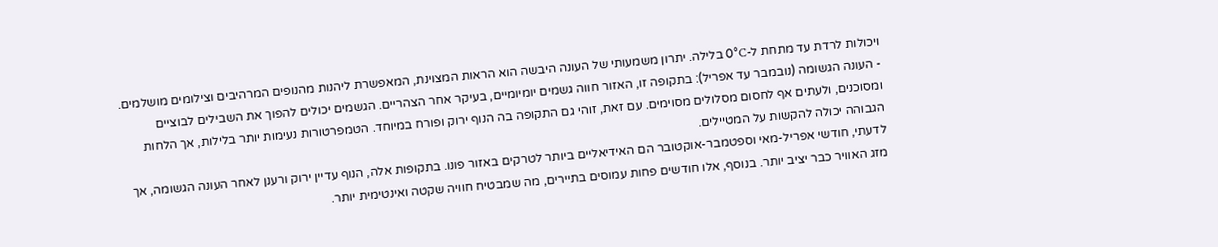ויכולות לרדת עד מתחת ל-0°C בלילה. יתרון משמעותי של העונה היבשה הוא הראות המצוינת, המאפשרת ליהנות מהנופים המרהיבים וצילומים מושלמים.
- העונה הגשומה (נובמבר עד אפריל): בתקופה זו, האזור חווה גשמים יומיומיים, בעיקר אחר הצהריים. הגשמים יכולים להפוך את השבילים לבוציים ומסוכנים, ולעתים אף לחסום מסלולים מסוימים. עם זאת, זוהי גם התקופה בה הנוף ירוק ופורח במיוחד. הטמפרטורות נעימות יותר בלילות, אך הלחות הגבוהה יכולה להקשות על המטיילים.
לדעתי, חודשי אפריל-מאי וספטמבר-אוקטובר הם האידיאליים ביותר לטרקים באזור פונו. בתקופות אלה, הנוף עדיין ירוק ורענן לאחר העונה הגשומה, אך מזג האוויר כבר יציב יותר. בנוסף, אלו חודשים פחות עמוסים בתיירים, מה שמבטיח חוויה שקטה ואינטימית יותר.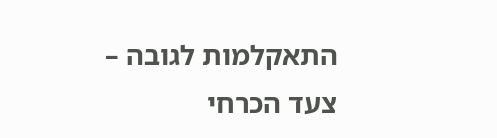התאקלמות לגובה – צעד הכרחי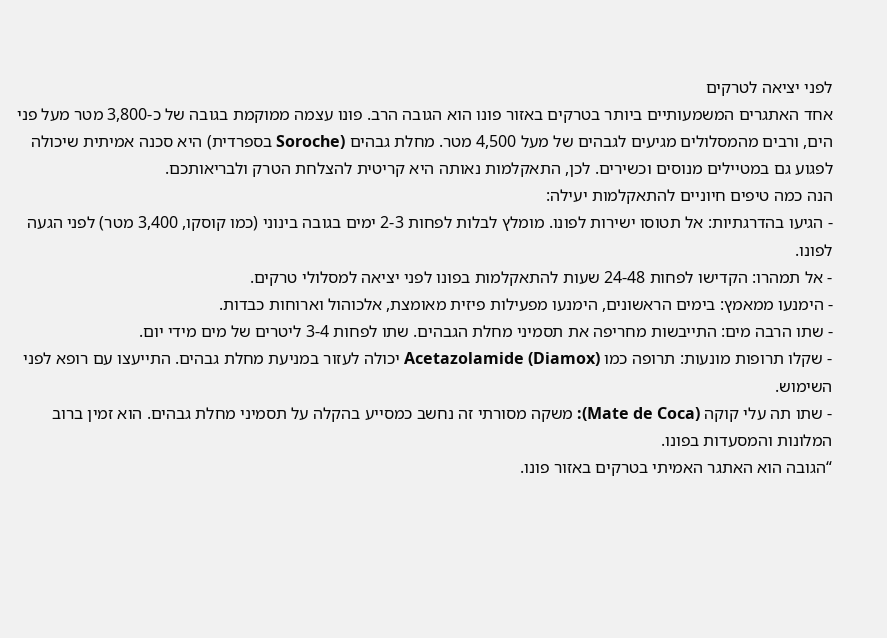לפני יציאה לטרקים
אחד האתגרים המשמעותיים ביותר בטרקים באזור פונו הוא הגובה הרב. פונו עצמה ממוקמת בגובה של כ-3,800 מטר מעל פני הים, ורבים מהמסלולים מגיעים לגבהים של מעל 4,500 מטר. מחלת גבהים (Soroche בספרדית) היא סכנה אמיתית שיכולה לפגוע גם במטיילים מנוסים וכשירים. לכן, התאקלמות נאותה היא קריטית להצלחת הטרק ולבריאותכם.
הנה כמה טיפים חיוניים להתאקלמות יעילה:
- הגיעו בהדרגתיות: אל תטוסו ישירות לפונו. מומלץ לבלות לפחות 2-3 ימים בגובה בינוני (כמו קוסקו, 3,400 מטר) לפני הגעה לפונו.
- אל תמהרו: הקדישו לפחות 24-48 שעות להתאקלמות בפונו לפני יציאה למסלולי טרקים.
- הימנעו ממאמץ: בימים הראשונים, הימנעו מפעילות פיזית מאומצת, אלכוהול וארוחות כבדות.
- שתו הרבה מים: התייבשות מחריפה את תסמיני מחלת הגבהים. שתו לפחות 3-4 ליטרים של מים מידי יום.
- שקלו תרופות מונעות: תרופה כמו Acetazolamide (Diamox) יכולה לעזור במניעת מחלת גבהים. התייעצו עם רופא לפני השימוש.
- שתו תה עלי קוקה (Mate de Coca): משקה מסורתי זה נחשב כמסייע בהקלה על תסמיני מחלת גבהים. הוא זמין ברוב המלונות והמסעדות בפונו.
“הגובה הוא האתגר האמיתי בטרקים באזור פונו.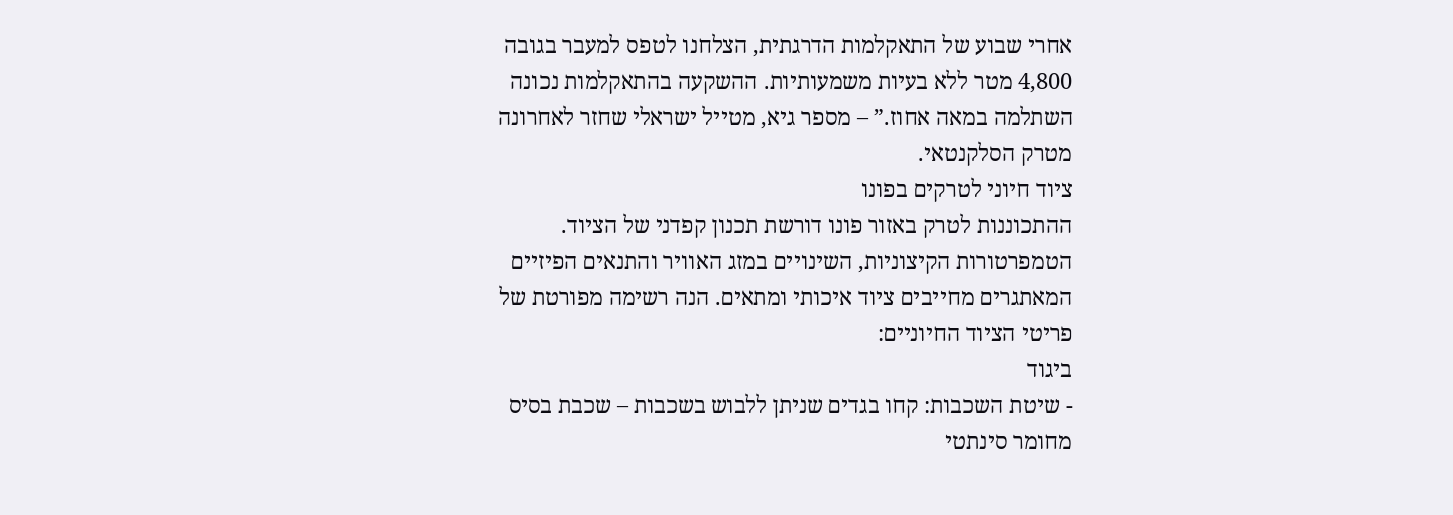אחרי שבוע של התאקלמות הדרגתית, הצלחנו לטפס למעבר בגובה 4,800 מטר ללא בעיות משמעותיות. ההשקעה בהתאקלמות נכונה השתלמה במאה אחוז.” – מספר גיא, מטייל ישראלי שחזר לאחרונה מטרק הסלקנטאי.
ציוד חיוני לטרקים בפונו
ההתכוננות לטרק באזור פונו דורשת תכנון קפדני של הציוד. הטמפרטורות הקיצוניות, השינויים במזג האוויר והתנאים הפיזיים המאתגרים מחייבים ציוד איכותי ומתאים. הנה רשימה מפורטת של פריטי הציוד החיוניים:
ביגוד
- שיטת השכבות: קחו בגדים שניתן ללבוש בשכבות – שכבת בסיס מחומר סינתטי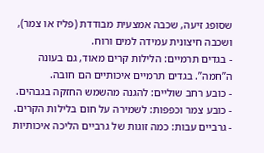שסופג זיעה, שכבה אמצעית מבודדת (פליז או צמר), ושכבה חיצונית עמידה למים ורוח.
- בגדים תרמיים: הלילות קרים מאוד, גם בעונה ה”חמה”. בגדים תרמיים איכותיים הם חובה.
- כובע רחב שוליים: להגנה מהשמש החזקה בגבהים.
- כובע צמר וכפפות: לשמירה על חום בלילות הקרים.
- גרביים עבות: כמה זוגות של גרביים הליכה איכותיות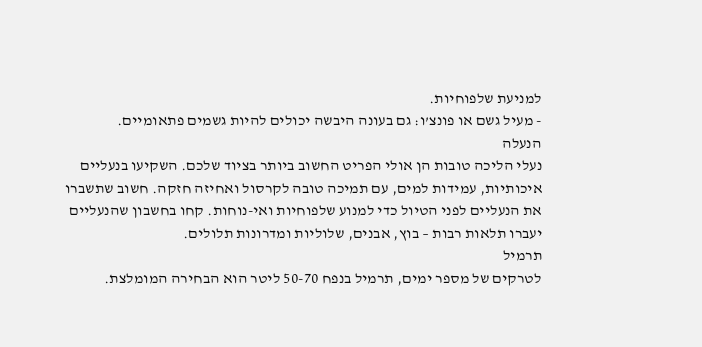למניעת שלפוחיות.
- מעיל גשם או פונצ’ו: גם בעונה היבשה יכולים להיות גשמים פתאומיים.
הנעלה
נעלי הליכה טובות הן אולי הפריט החשוב ביותר בציוד שלכם. השקיעו בנעליים איכותיות, עמידות למים, עם תמיכה טובה לקרסול ואחיזה חזקה. חשוב שתשברו את הנעליים לפני הטיול כדי למנוע שלפוחיות ואי-נוחות. קחו בחשבון שהנעליים יעברו תלאות רבות – בוץ, אבנים, שלוליות ומדרונות תלולים.
תרמיל
לטרקים של מספר ימים, תרמיל בנפח 50-70 ליטר הוא הבחירה המומלצת.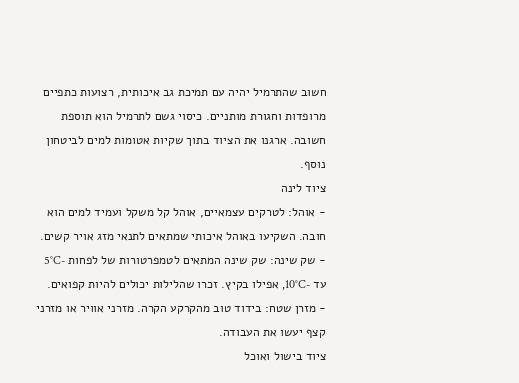חשוב שהתרמיל יהיה עם תמיכת גב איכותית, רצועות כתפיים מרופדות וחגורת מותניים. כיסוי גשם לתרמיל הוא תוספת חשובה. ארגנו את הציוד בתוך שקיות אטומות למים לביטחון נוסף.
ציוד לינה
- אוהל: לטרקים עצמאיים, אוהל קל משקל ועמיד למים הוא חובה. השקיעו באוהל איכותי שמתאים לתנאי מזג אויר קשים.
- שק שינה: שק שינה המתאים לטמפרטורות של לפחות -5°C עד -10°C, אפילו בקיץ. זכרו שהלילות יכולים להיות קפואים.
- מזרן שטח: בידוד טוב מהקרקע הקרה. מזרני אוויר או מזרני קצף יעשו את העבודה.
ציוד בישול ואוכל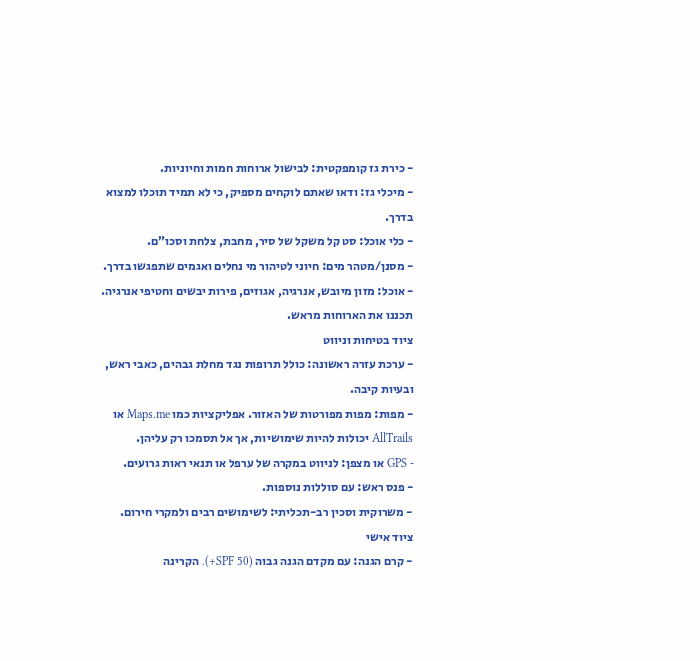- כירת גז קומפקטית: לבישול ארוחות חמות וחיוניות.
- מיכלי גז: ודאו שאתם לוקחים מספיק, כי לא תמיד תוכלו למצוא בדרך.
- כלי אוכל: סט קל משקל של סיר, מחבת, צלחת וסכו”ם.
- מסנן/מטהר מים: חיוני לטיהור מי נחלים ואגמים שתפגשו בדרך.
- אוכל: מזון מיובש, אנרגיה, אגוזים, פירות יבשים וחטיפי אנרגיה. תכננו את הארוחות מראש.
ציוד בטיחות וניווט
- ערכת עזרה ראשונה: כולל תרופות נגד מחלת גבהים, כאבי ראש, ובעיות קיבה.
- מפות: מפות מפורטות של האזור. אפליקציות כמו Maps.me או AllTrails יכולות להיות שימושיות, אך אל תסמכו רק עליהן.
- GPS או מצפן: לניווט במקרה של ערפל או תנאי ראות גרועים.
- פנס ראש: עם סוללות נוספות.
- משרוקית וסכין רב-תכליתי: לשימושים רבים ולמקרי חירום.
ציוד אישי
- קרם הגנה: עם מקדם הגנה גבוה (SPF 50+). הקרינה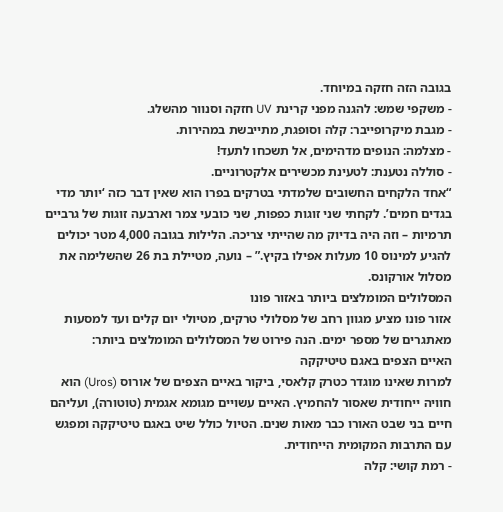בגובה הזה חזקה במיוחד.
- משקפי שמש: להגנה מפני קרינת UV חזקה וסנוור מהשלג.
- מגבת מיקרופייבר: קלה וסופגת, מתייבשת במהירות.
- מצלמה: הנופים מדהימים, אל תשכחו לתעד!
- סוללה נטענת: לטעינת מכשירים אלקטרוניים.
“אחד הלקחים החשובים שלמדתי בטרקים בפרו הוא שאין דבר כזה ‘יותר מדי בגדים חמים’. לקחתי שני זוגות כפפות, שני כובעי צמר וארבעה זוגות של גרביים תרמיות – וזה היה בדיוק מה שהייתי צריכה. הלילות בגובה 4,000 מטר יכולים להגיע למינוס 10 מעלות אפילו בקיץ.” – נועה, מטיילת בת 26 שהשלימה את מסלול אורקונס.
המסלולים המומלצים ביותר באזור פונו
אזור פונו מציע מגוון רחב של מסלולי טרקים, מטיולי יום קלים ועד למסעות מאתגרים של מספר ימים. הנה פירוט של המסלולים המומלצים ביותר:
האיים הצפים באגם טיטיקקה
למרות שאינו מוגדר כטרק קלאסי, ביקור באיים הצפים של אורוס (Uros) הוא חוויה ייחודית שאסור להחמיץ. האיים עשויים מגומא אגמית (טוטורה), ועליהם חיים בני שבט האורו כבר מאות שנים. הטיול כולל שיט באגם טיטיקקה ומפגש עם התרבות המקומית הייחודית.
- רמת קושי: קלה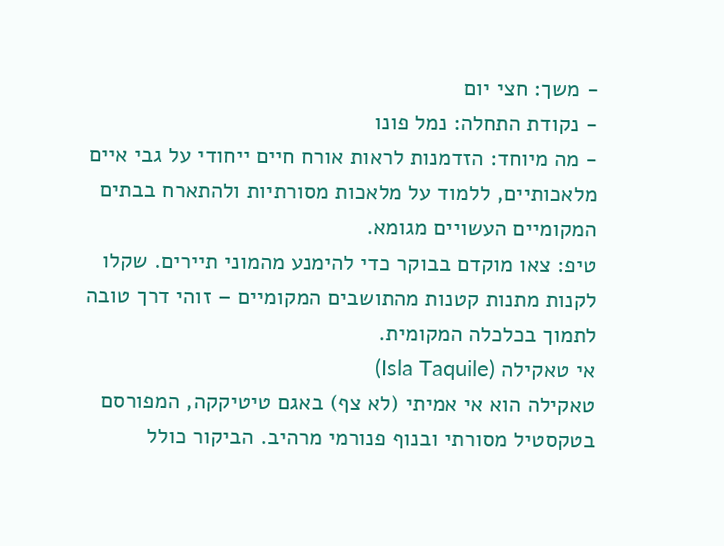- משך: חצי יום
- נקודת התחלה: נמל פונו
- מה מיוחד: הזדמנות לראות אורח חיים ייחודי על גבי איים מלאכותיים, ללמוד על מלאכות מסורתיות ולהתארח בבתים המקומיים העשויים מגומא.
טיפ: צאו מוקדם בבוקר כדי להימנע מהמוני תיירים. שקלו לקנות מתנות קטנות מהתושבים המקומיים – זוהי דרך טובה לתמוך בכלכלה המקומית.
אי טאקילה (Isla Taquile)
טאקילה הוא אי אמיתי (לא צף) באגם טיטיקקה, המפורסם בטקסטיל מסורתי ובנוף פנורמי מרהיב. הביקור כולל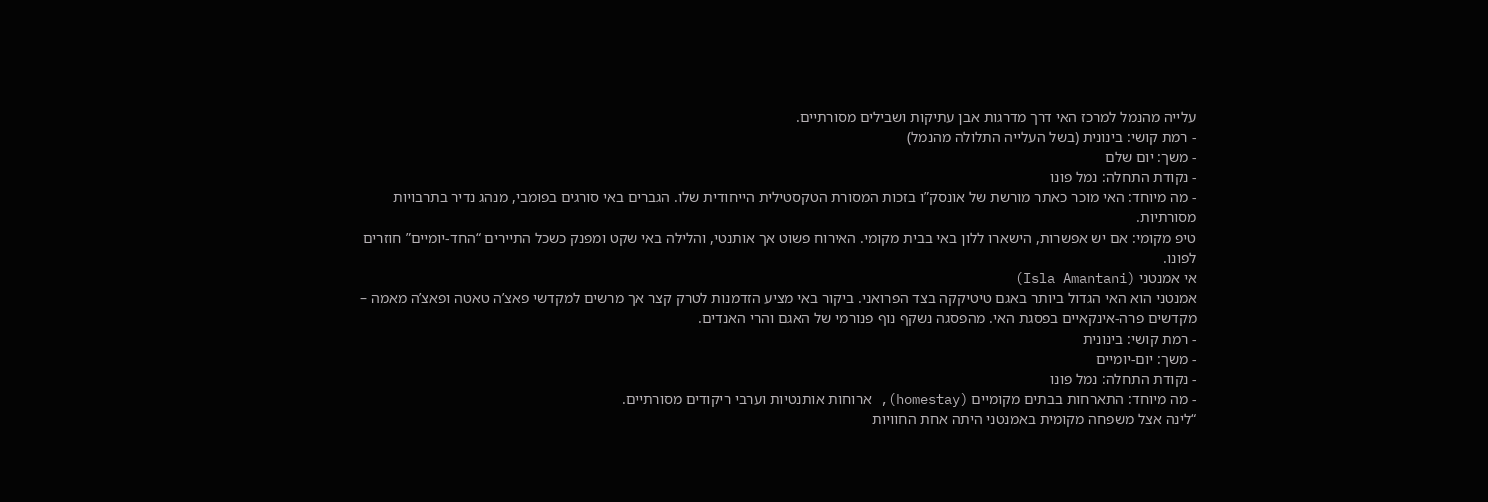עלייה מהנמל למרכז האי דרך מדרגות אבן עתיקות ושבילים מסורתיים.
- רמת קושי: בינונית (בשל העלייה התלולה מהנמל)
- משך: יום שלם
- נקודת התחלה: נמל פונו
- מה מיוחד: האי מוכר כאתר מורשת של אונסק”ו בזכות המסורת הטקסטילית הייחודית שלו. הגברים באי סורגים בפומבי, מנהג נדיר בתרבויות מסורתיות.
טיפ מקומי: אם יש אפשרות, הישארו ללון באי בבית מקומי. האירוח פשוט אך אותנטי, והלילה באי שקט ומפנק כשכל התיירים “החד-יומיים” חוזרים לפונו.
אי אמנטני (Isla Amantani)
אמנטני הוא האי הגדול ביותר באגם טיטיקקה בצד הפרואני. ביקור באי מציע הזדמנות לטרק קצר אך מרשים למקדשי פאצ’ה טאטה ופאצ’ה מאמה – מקדשים פרה-אינקאיים בפסגת האי. מהפסגה נשקף נוף פנורמי של האגם והרי האנדים.
- רמת קושי: בינונית
- משך: יום-יומיים
- נקודת התחלה: נמל פונו
- מה מיוחד: התארחות בבתים מקומיים (homestay), ארוחות אותנטיות וערבי ריקודים מסורתיים.
“לינה אצל משפחה מקומית באמנטני היתה אחת החוויות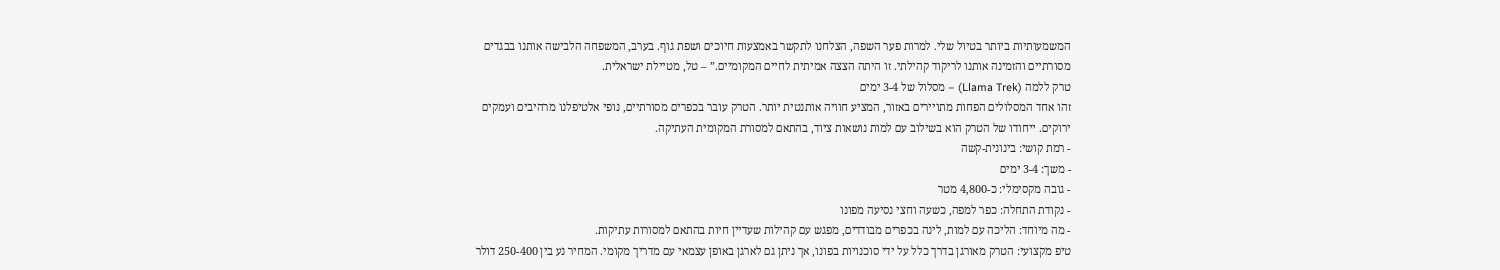המשמעותיות ביותר בטיול שלי. למרות פער השפה, הצלחנו לתקשר באמצעות חיוכים ושפת גוף. בערב, המשפחה הלבישה אותנו בבגדים מסורתיים והזמינה אותנו לריקוד קהילתי. זו היתה הצצה אמיתית לחיים המקומיים.” – טל, מטיילת ישראלית.
טרק ללמה (Llama Trek) – מסלול של 3-4 ימים
זהו אחד המסלולים הפחות מתויירים באזור, המציע חוויה אותנטית יותר. הטרק עובר בכפרים מסורתיים, נופי אלטיפלנו מרהיבים ועמקים ירוקים. ייחודו של הטרק הוא בשילוב עם למות נושאות ציוד, בהתאם למסורת המקומית העתיקה.
- רמת קושי: בינונית-קשה
- משך: 3-4 ימים
- גובה מקסימלי: כ-4,800 מטר
- נקודת התחלה: כפר למפה, כשעה וחצי נסיעה מפונו
- מה מיוחד: הליכה עם למות, לינה בכפרים מבודדים, מפגש עם קהילות שעדיין חיות בהתאם למסורות עתיקות.
טיפ מקצועי: הטרק מאורגן בדרך כלל על ידי סוכנויות בפונו, אך ניתן גם לארגן באופן עצמאי עם מדריך מקומי. המחיר נע בין 250-400 דולר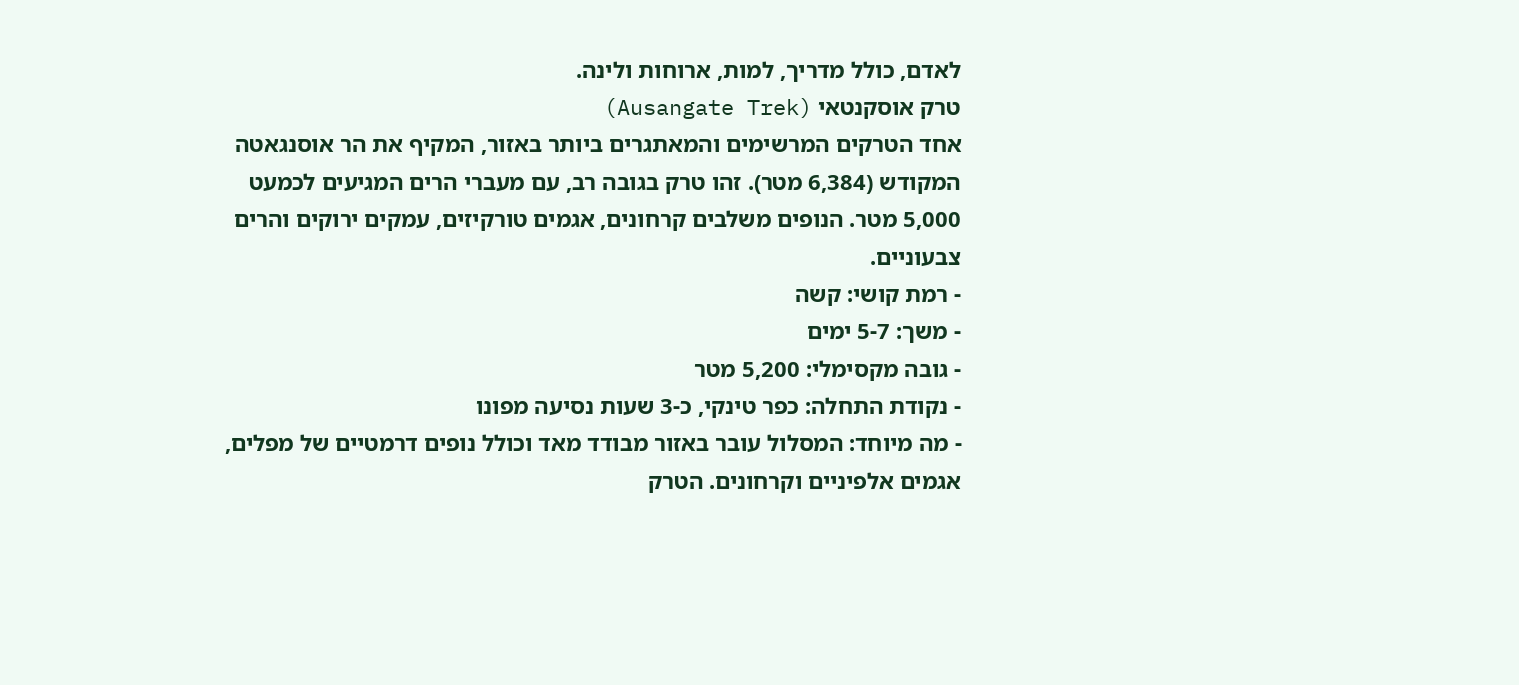לאדם, כולל מדריך, למות, ארוחות ולינה.
טרק אוסקנטאי (Ausangate Trek)
אחד הטרקים המרשימים והמאתגרים ביותר באזור, המקיף את הר אוסנגאטה המקודש (6,384 מטר). זהו טרק בגובה רב, עם מעברי הרים המגיעים לכמעט 5,000 מטר. הנופים משלבים קרחונים, אגמים טורקיזים, עמקים ירוקים והרים צבעוניים.
- רמת קושי: קשה
- משך: 5-7 ימים
- גובה מקסימלי: 5,200 מטר
- נקודת התחלה: כפר טינקי, כ-3 שעות נסיעה מפונו
- מה מיוחד: המסלול עובר באזור מבודד מאד וכולל נופים דרמטיים של מפלים, אגמים אלפיניים וקרחונים. הטרק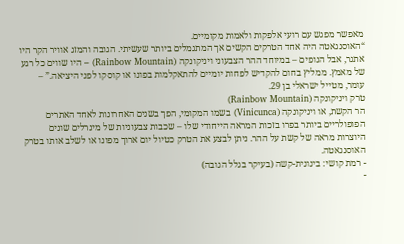מאפשר מפגש עם רועי אלפקות ולאמות מקומיים.
“האוסנגאטה היה אחד הטרקים הקשים אך המתגמלים ביותר שעשיתי. הגובה והמזג אוויר הקר היו אתגר, אבל הנופים – במיוחד ההר הצבעוני ויניקונקה (Rainbow Mountain) – היו שווים כל רגע של מאמץ. ממליץ בחום להקדיש לפחות יומיים להתאקלמות בפונו או קוסקו לפני היציאה.” – עומר, מטייל ישראלי בן 29.
טרק ויניקונקה (Rainbow Mountain)
הר הקשת, או ויניקונקה (Vinicunca) בשמו המקומי, הפך בשנים האחרונות לאחד האתרים הפופולריים ביותר בפרו בזכות המראה הייחודי שלו – שכבות צבעוניות של מינרלים שונים היוצרות מראה של קשת על ההר. ניתן לבצע את הטרק כטיול יום ארוך מפונו או לשלב אותו בטרק האוסנגאטה.
- רמת קושי: בינונית-קשה (בעיקר בגלל הגובה)
-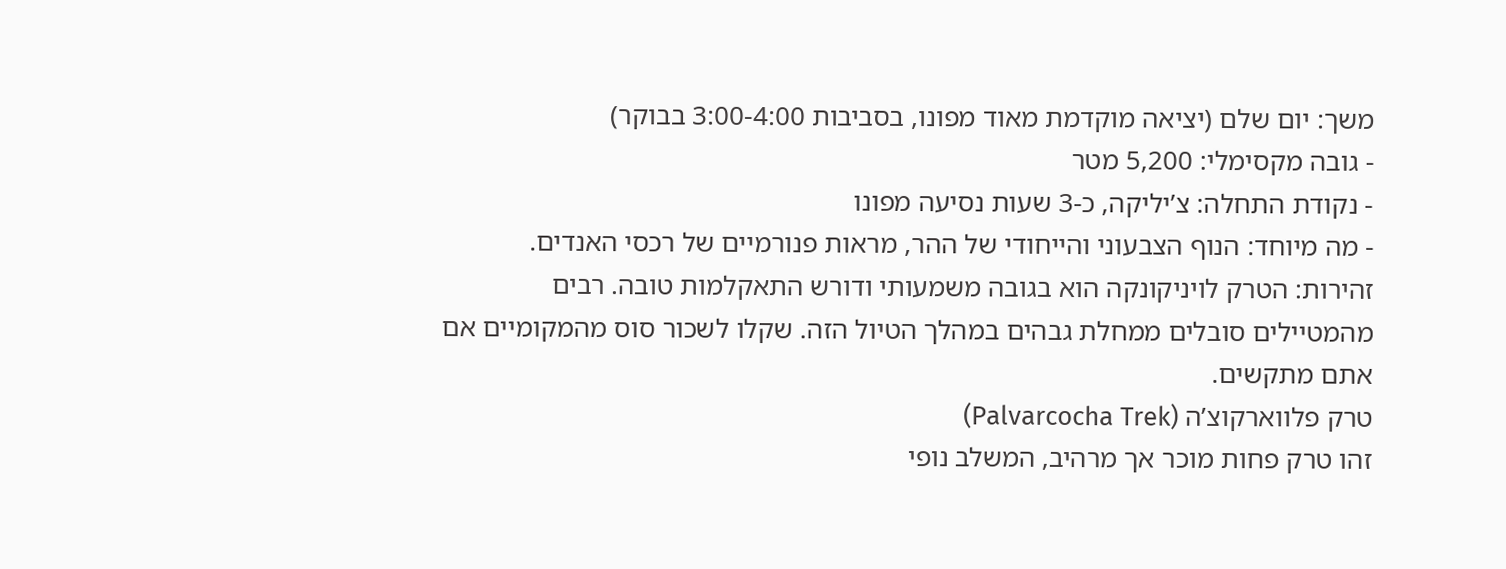משך: יום שלם (יציאה מוקדמת מאוד מפונו, בסביבות 3:00-4:00 בבוקר)
- גובה מקסימלי: 5,200 מטר
- נקודת התחלה: צ’יליקה, כ-3 שעות נסיעה מפונו
- מה מיוחד: הנוף הצבעוני והייחודי של ההר, מראות פנורמיים של רכסי האנדים.
זהירות: הטרק לויניקונקה הוא בגובה משמעותי ודורש התאקלמות טובה. רבים מהמטיילים סובלים ממחלת גבהים במהלך הטיול הזה. שקלו לשכור סוס מהמקומיים אם אתם מתקשים.
טרק פלווארקוצ’ה (Palvarcocha Trek)
זהו טרק פחות מוכר אך מרהיב, המשלב נופי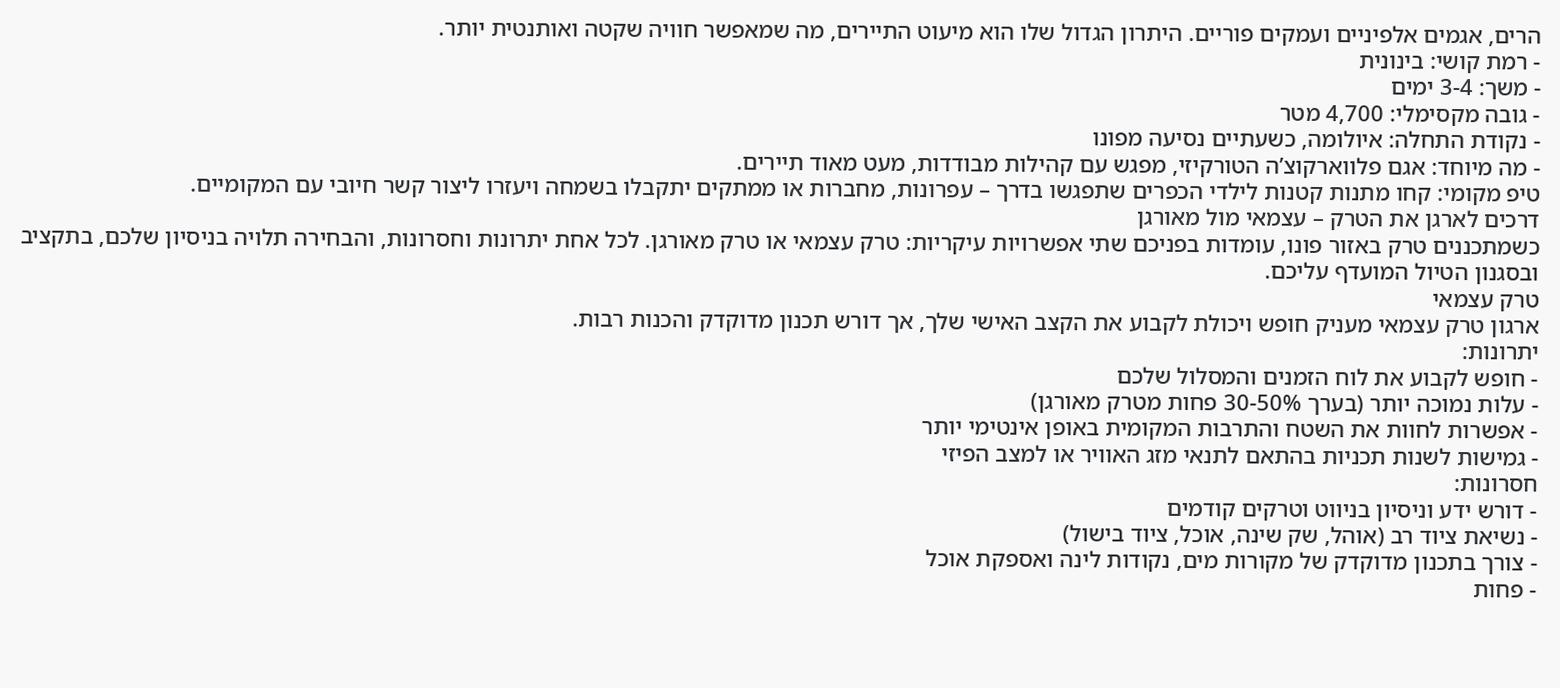הרים, אגמים אלפיניים ועמקים פוריים. היתרון הגדול שלו הוא מיעוט התיירים, מה שמאפשר חוויה שקטה ואותנטית יותר.
- רמת קושי: בינונית
- משך: 3-4 ימים
- גובה מקסימלי: 4,700 מטר
- נקודת התחלה: איולומה, כשעתיים נסיעה מפונו
- מה מיוחד: אגם פלווארקוצ’ה הטורקיזי, מפגש עם קהילות מבודדות, מעט מאוד תיירים.
טיפ מקומי: קחו מתנות קטנות לילדי הכפרים שתפגשו בדרך – עפרונות, מחברות או ממתקים יתקבלו בשמחה ויעזרו ליצור קשר חיובי עם המקומיים.
דרכים לארגן את הטרק – עצמאי מול מאורגן
כשמתכננים טרק באזור פונו, עומדות בפניכם שתי אפשרויות עיקריות: טרק עצמאי או טרק מאורגן. לכל אחת יתרונות וחסרונות, והבחירה תלויה בניסיון שלכם, בתקציב ובסגנון הטיול המועדף עליכם.
טרק עצמאי
ארגון טרק עצמאי מעניק חופש ויכולת לקבוע את הקצב האישי שלך, אך דורש תכנון מדוקדק והכנות רבות.
יתרונות:
- חופש לקבוע את לוח הזמנים והמסלול שלכם
- עלות נמוכה יותר (בערך 30-50% פחות מטרק מאורגן)
- אפשרות לחוות את השטח והתרבות המקומית באופן אינטימי יותר
- גמישות לשנות תכניות בהתאם לתנאי מזג האוויר או למצב הפיזי
חסרונות:
- דורש ידע וניסיון בניווט וטרקים קודמים
- נשיאת ציוד רב (אוהל, שק שינה, אוכל, ציוד בישול)
- צורך בתכנון מדוקדק של מקורות מים, נקודות לינה ואספקת אוכל
- פחות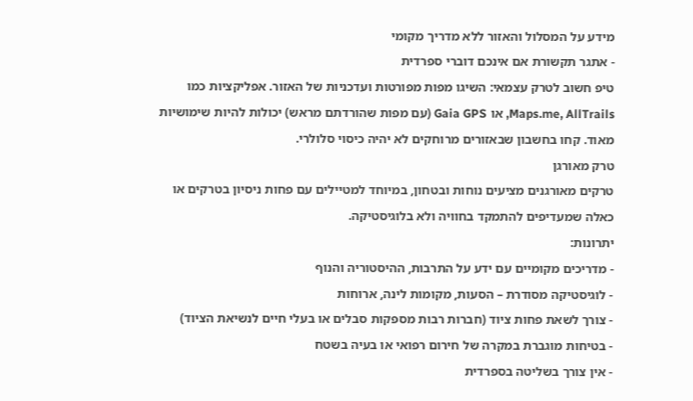מידע על המסלול והאזור ללא מדריך מקומי
- אתגר תקשורת אם אינכם דוברי ספרדית
טיפ חשוב לטרק עצמאי: השיגו מפות מפורטות ועדכניות של האזור. אפליקציות כמו Maps.me, AllTrails, או Gaia GPS (עם מפות שהורדתם מראש) יכולות להיות שימושיות מאוד. קחו בחשבון שבאזורים מרוחקים לא יהיה כיסוי סלולרי.
טרק מאורגן
טרקים מאורגנים מציעים נוחות ובטחון, במיוחד למטיילים עם פחות ניסיון בטרקים או כאלה שמעדיפים להתמקד בחוויה ולא בלוגיסטיקה.
יתרונות:
- מדריכים מקומיים עם ידע על התרבות, ההיסטוריה והנוף
- לוגיסטיקה מסודרת – הסעות, מקומות לינה, ארוחות
- צורך לשאת פחות ציוד (חברות רבות מספקות סבלים או בעלי חיים לנשיאת הציוד)
- בטיחות מוגברת במקרה של חירום רפואי או בעיה בשטח
- אין צורך בשליטה בספרדית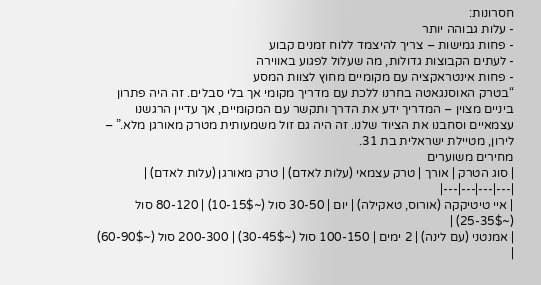חסרונות:
- עלות גבוהה יותר
- פחות גמישות – צריך להיצמד ללוח זמנים קבוע
- לעתים הקבוצות גדולות, מה שעלול לפגוע באווירה
- פחות אינטראקציה עם מקומיים מחוץ לצוות המסע
“בטרק האוסנגאטה בחרנו ללכת עם מדריך מקומי אך בלי סבלים. זה היה פתרון ביניים מצוין – המדריך ידע את הדרך ותקשר עם המקומיים, אך עדיין הרגשנו עצמאיים וסחבנו את הציוד שלנו. זה היה גם זול משמעותית מטרק מאורגן מלא.” – לירון, מטיילת ישראלית בת 31.
מחירים משוערים
| סוג הטרק | אורך | טרק עצמאי (עלות לאדם) | טרק מאורגן (עלות לאדם) |
|---|---|---|---|
| איי טיטיקקה (אורוס, טאקילה) | יום | 30-50 סול (~10-15$) | 80-120 סול (~25-35$) |
| אמנטני (עם לינה) | 2 ימים | 100-150 סול (~30-45$) | 200-300 סול (~60-90$) |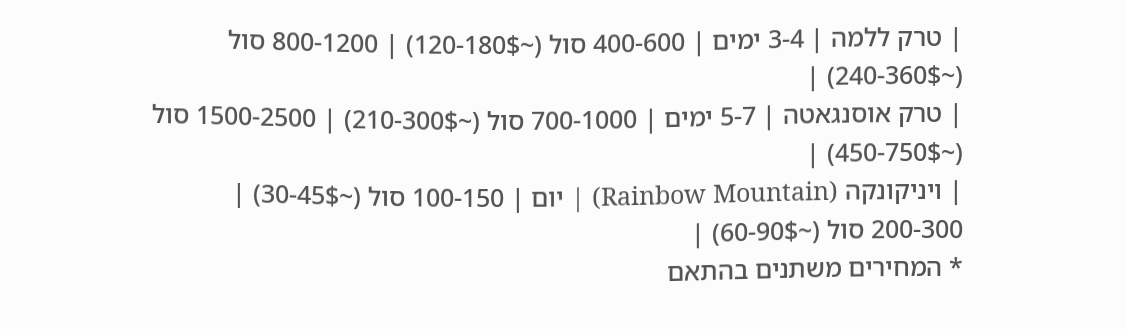| טרק ללמה | 3-4 ימים | 400-600 סול (~120-180$) | 800-1200 סול (~240-360$) |
| טרק אוסנגאטה | 5-7 ימים | 700-1000 סול (~210-300$) | 1500-2500 סול (~450-750$) |
| ויניקונקה (Rainbow Mountain) | יום | 100-150 סול (~30-45$) | 200-300 סול (~60-90$) |
* המחירים משתנים בהתאם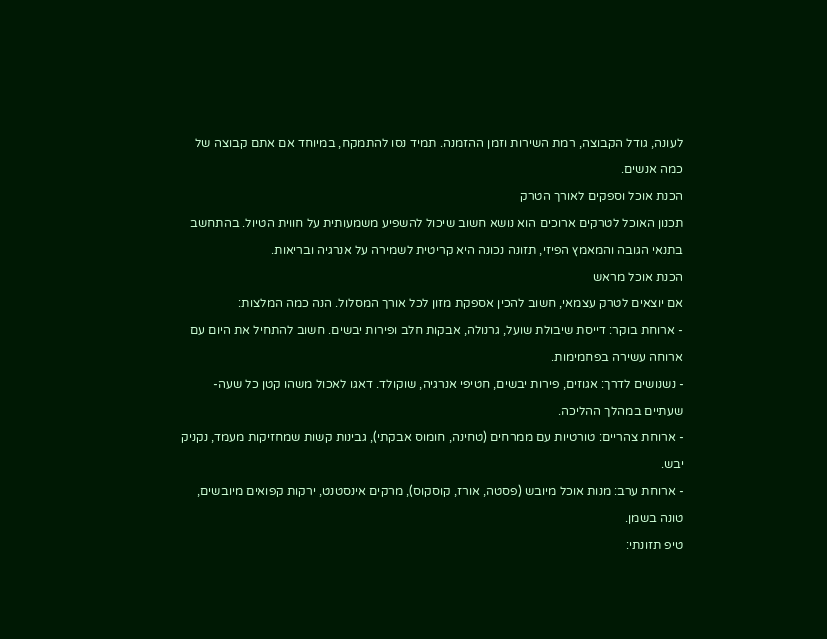לעונה, גודל הקבוצה, רמת השירות וזמן ההזמנה. תמיד נסו להתמקח, במיוחד אם אתם קבוצה של כמה אנשים.
הכנת אוכל וספקים לאורך הטרק
תכנון האוכל לטרקים ארוכים הוא נושא חשוב שיכול להשפיע משמעותית על חווית הטיול. בהתחשב בתנאי הגובה והמאמץ הפיזי, תזונה נכונה היא קריטית לשמירה על אנרגיה ובריאות.
הכנת אוכל מראש
אם יוצאים לטרק עצמאי, חשוב להכין אספקת מזון לכל אורך המסלול. הנה כמה המלצות:
- ארוחת בוקר: דייסת שיבולת שועל, גרנולה, אבקות חלב ופירות יבשים. חשוב להתחיל את היום עם ארוחה עשירה בפחמימות.
- נשנושים לדרך: אגוזים, פירות יבשים, חטיפי אנרגיה, שוקולד. דאגו לאכול משהו קטן כל שעה-שעתיים במהלך ההליכה.
- ארוחת צהריים: טורטיות עם ממרחים (טחינה, חומוס אבקתי), גבינות קשות שמחזיקות מעמד, נקניק יבש.
- ארוחת ערב: מנות אוכל מיובש (פסטה, אורז, קוסקוס), מרקים אינסטנט, ירקות קפואים מיובשים, טונה בשמן.
טיפ תזונתי: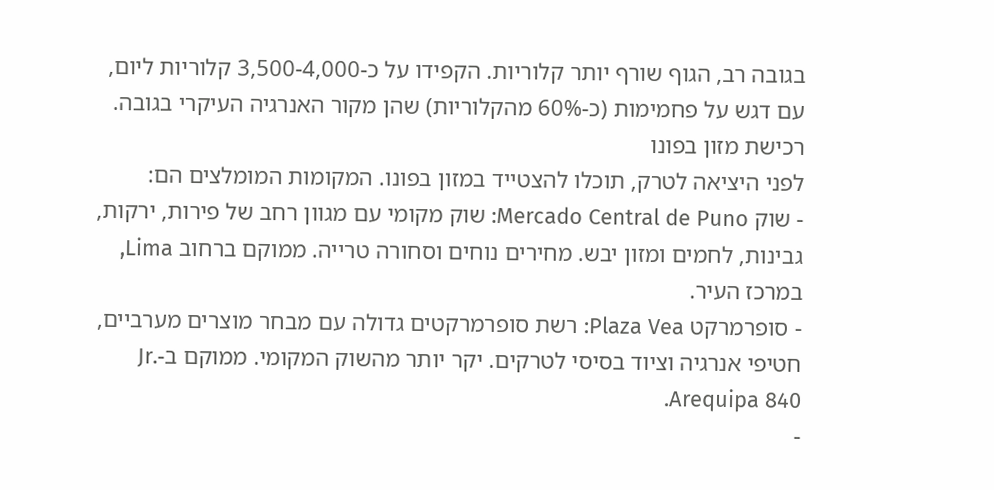בגובה רב, הגוף שורף יותר קלוריות. הקפידו על כ-3,500-4,000 קלוריות ליום, עם דגש על פחמימות (כ-60% מהקלוריות) שהן מקור האנרגיה העיקרי בגובה.
רכישת מזון בפונו
לפני היציאה לטרק, תוכלו להצטייד במזון בפונו. המקומות המומלצים הם:
- שוק Mercado Central de Puno: שוק מקומי עם מגוון רחב של פירות, ירקות, גבינות, לחמים ומזון יבש. מחירים נוחים וסחורה טרייה. ממוקם ברחוב Lima, במרכז העיר.
- סופרמרקט Plaza Vea: רשת סופרמרקטים גדולה עם מבחר מוצרים מערביים, חטיפי אנרגיה וציוד בסיסי לטרקים. יקר יותר מהשוק המקומי. ממוקם ב-Jr. Arequipa 840.
-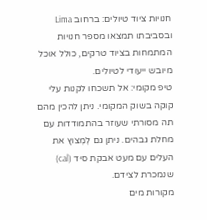חנויות ציוד טיולים: ברחוב Lima ובסביבתו תמצאו מספר חנויות המתמחות בציוד טרקים, כולל אוכל מיובש ייעודי לטיולים.
טיפ מקומי: אל תשכחו לקנות עלי קוקה בשוק המקומי. ניתן להכין מהם תה מסורתי שעוזר בהתמודדות עם מחלת גבהים. ניתן גם לְמְצוץ את העלים עם מעט אבקת סיד (cal) שנמכרת לצידם.
מקורות מים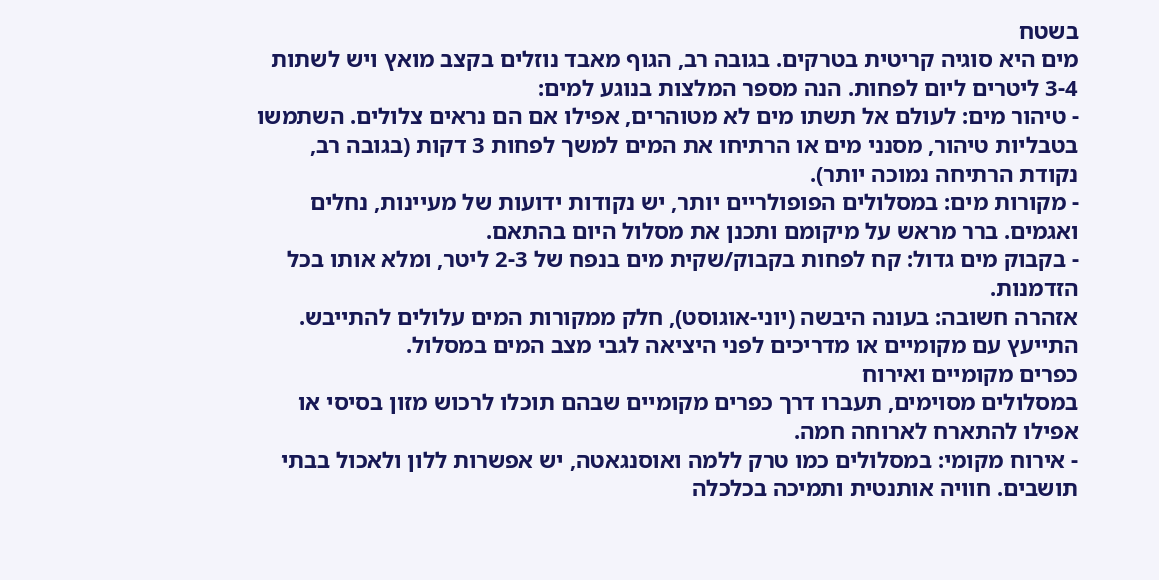בשטח
מים היא סוגיה קריטית בטרקים. בגובה רב, הגוף מאבד נוזלים בקצב מואץ ויש לשתות 3-4 ליטרים ליום לפחות. הנה מספר המלצות בנוגע למים:
- טיהור מים: לעולם אל תשתו מים לא מטוהרים, אפילו אם הם נראים צלולים. השתמשו בטבליות טיהור, מסנני מים או הרתיחו את המים למשך לפחות 3 דקות (בגובה רב, נקודת הרתיחה נמוכה יותר).
- מקורות מים: במסלולים הפופולריים יותר, יש נקודות ידועות של מעיינות, נחלים ואגמים. ברר מראש על מיקומם ותכנן את מסלול היום בהתאם.
- בקבוק מים גדול: קח לפחות בקבוק/שקית מים בנפח של 2-3 ליטר, ומלא אותו בכל הזדמנות.
אזהרה חשובה: בעונה היבשה (יוני-אוגוסט), חלק ממקורות המים עלולים להתייבש. התייעץ עם מקומיים או מדריכים לפני היציאה לגבי מצב המים במסלול.
כפרים מקומיים ואירוח
במסלולים מסוימים, תעברו דרך כפרים מקומיים שבהם תוכלו לרכוש מזון בסיסי או אפילו להתארח לארוחה חמה.
- אירוח מקומי: במסלולים כמו טרק ללמה ואוסנגאטה, יש אפשרות ללון ולאכול בבתי תושבים. חוויה אותנטית ותמיכה בכלכלה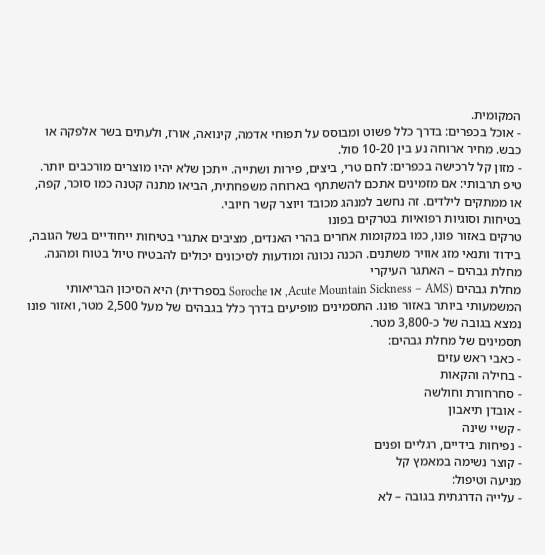המקומית.
- אוכל בכפרים: בדרך כלל פשוט ומבוסס על תפוחי אדמה, קינואה, אורז, ולעתים בשר אלפקה או כבש. מחיר ארוחה נע בין 10-20 סול.
- מזון קל לרכישה בכפרים: לחם טרי, ביצים, פירות ושתייה. ייתכן שלא יהיו מוצרים מורכבים יותר.
טיפ תרבותי: אם מזמינים אתכם להשתתף בארוחה משפחתית, הביאו מתנה קטנה כמו סוכר, קפה, או ממתקים לילדים. זה נחשב למנהג מכובד ויוצר קשר חיובי.
בטיחות וסוגיות רפואיות בטרקים בפונו
טרקים באזור פונו, כמו במקומות אחרים בהרי האנדים, מציבים אתגרי בטיחות ייחודיים בשל הגובה, בידוד ותנאי מזג אוויר משתנים. הכנה נכונה ומודעות לסיכונים יכולים להבטיח טיול בטוח ומהנה.
מחלת גבהים – האתגר העיקרי
מחלת גבהים (Acute Mountain Sickness – AMS, או Soroche בספרדית) היא הסיכון הבריאותי המשמעותי ביותר באזור פונו. התסמינים מופיעים בדרך כלל בגבהים של מעל 2,500 מטר, ואזור פונו נמצא בגובה של כ-3,800 מטר.
תסמינים של מחלת גבהים:
- כאבי ראש עזים
- בחילה והקאות
- סחרחורת וחולשה
- אובדן תיאבון
- קשיי שינה
- נפיחות בידיים, רגליים ופנים
- קוצר נשימה במאמץ קל
מניעה וטיפול:
- עלייה הדרגתית בגובה – לא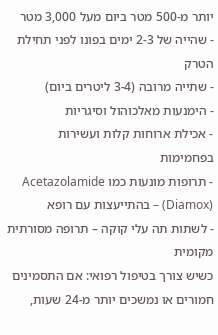יותר מ-500 מטר ביום מעל 3,000 מטר
- שהייה של 2-3 ימים בפונו לפני תחילת הטרק
- שתייה מרובה (3-4 ליטרים ביום)
- הימנעות מאלכוהול וסיגריות
- אכילת ארוחות קלות ועשירות בפחמימות
- תרופות מונעות כמו Acetazolamide (Diamox) – בהתייעצות עם רופא
- לשתות תה עלי קוקה – תרופה מסורתית מקומית
כשיש צורך בטיפול רפואי: אם התסמינים חמורים או נמשכים יותר מ-24 שעות,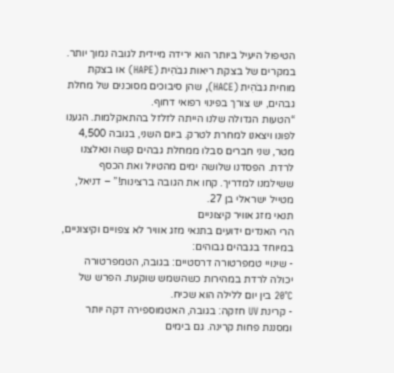הטיפול היעיל ביותר הוא ירידה מיידית לגובה נמוך יותר. במקרים של בצקת ריאות גבֹהִית (HAPE) או בצקת מוחית גבֹהִית (HACE), שהן סיבוכים מסוכנים של מחלת גבהים, יש צורך בפינוי רפואי דחוף.
“הטעות הגדולה שלנו הייתה לזלזל בהתאקלמות. הגענו לפונו ויצאנו למחרת לטרק. ביום השני, בגובה 4,500 מטר, שני חברים סבלו ממחלת גבהים קשה ונאלצנו לרדת. הפסדנו שלושה ימים מהטיול ואת הכסף ששילמנו למדריך. קחו את הגובה ברצינות!” – דניאל, מטייל ישראלי בן 27.
תנאי מזג אוויר קיצוניים
הרי האנדים ידועים בתנאי מזג אוויר לא צפויים וקיצוניים, במיוחד בגבהים גבוהים:
- שינויי טמפרטורה דרסטיים: בגובה, הטמפרטורה יכולה לרדת במהירות כשהשמש שוקעת. הפרש של 20°C בין יום ללילה הוא שכיח.
- קרינת UV חזקה: בגובה, האטמוספירה דקה יותר ומסננת פחות קרינה. גם בימים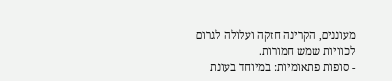מעוננים, הקרינה חזקה ועלולה לגרום לכוויות שמש חמורות.
- סופות פתאומיות: במיוחד בעונת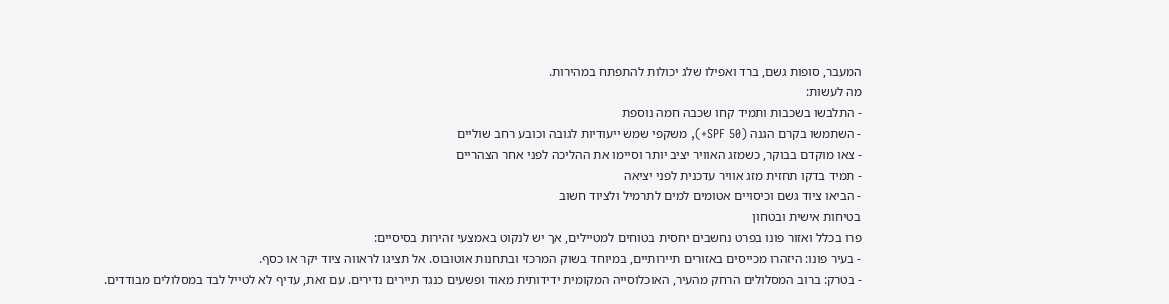המעבר, סופות גשם, ברד ואפילו שלג יכולות להתפתח במהירות.
מה לעשות:
- התלבשו בשכבות ותמיד קחו שכבה חמה נוספת
- השתמשו בקרם הגנה (SPF 50+), משקפי שמש ייעודיות לגובה וכובע רחב שוליים
- צאו מוקדם בבוקר, כשמזג האוויר יציב יותר וסיימו את ההליכה לפני אחר הצהריים
- תמיד בדקו תחזית מזג אוויר עדכנית לפני יציאה
- הביאו ציוד גשם וכיסויים אטומים למים לתרמיל ולציוד חשוב
בטיחות אישית ובטחון
פרו בכלל ואזור פונו בפרט נחשבים יחסית בטוחים למטיילים, אך יש לנקוט באמצעי זהירות בסיסיים:
- בעיר פונו: היזהרו מכייסים באזורים תיירותיים, במיוחד בשוק המרכזי ובתחנות אוטובוס. אל תציגו לראווה ציוד יקר או כסף.
- בטרק: ברוב המסלולים הרחק מהעיר, האוכלוסייה המקומית ידידותית מאוד ופשעים כנגד תיירים נדירים. עם זאת, עדיף לא לטייל לבד במסלולים מבודדים.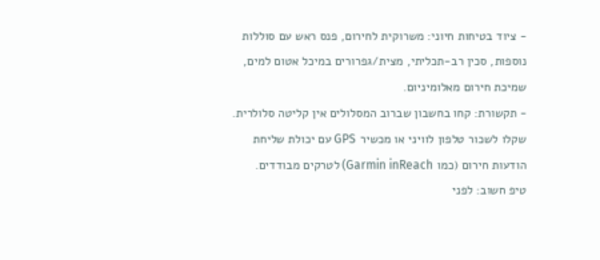- ציוד בטיחות חיוני: משרוקית לחירום, פנס ראש עם סוללות נוספות, סכין רב-תכליתי, מצית/גפרורים במיכל אטום למים, שמיכת חירום מאלומיניום.
- תקשורת: קחו בחשבון שברוב המסלולים אין קליטה סלולרית. שקלו לשכור טלפון לוויני או מכשיר GPS עם יכולת שליחת הודעות חירום (כמו Garmin inReach) לטרקים מבודדים.
טיפ חשוב: לפני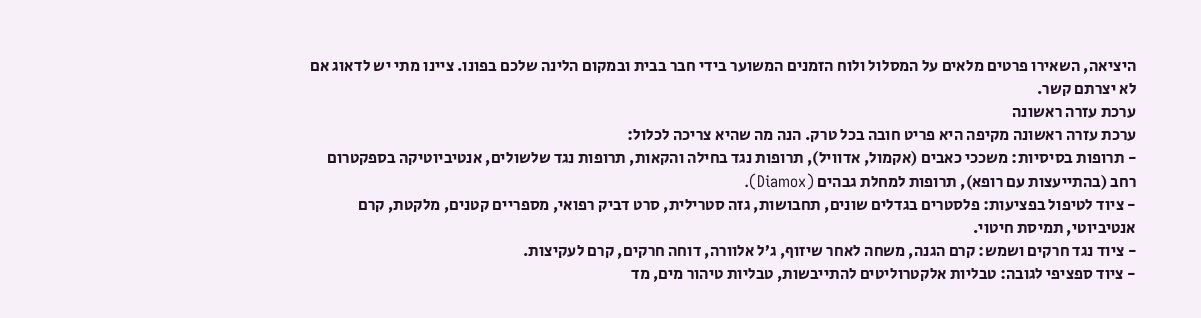היציאה, השאירו פרטים מלאים על המסלול ולוח הזמנים המשוער בידי חבר בבית ובמקום הלינה שלכם בפונו. ציינו מתי יש לדאוג אם לא יצרתם קשר.
ערכת עזרה ראשונה
ערכת עזרה ראשונה מקיפה היא פריט חובה בכל טרק. הנה מה שהיא צריכה לכלול:
- תרופות בסיסיות: משככי כאבים (אקמול, אדוויל), תרופות נגד בחילה והקאות, תרופות נגד שלשולים, אנטיביוטיקה בספקטרום רחב (בהתייעצות עם רופא), תרופות למחלת גבהים (Diamox).
- ציוד לטיפול בפציעות: פלסטרים בגדלים שונים, תחבושות, גזה סטרילית, סרט דביק רפואי, מספריים קטנים, מלקטת, קרם אנטיביוטי, תמיסת חיטוי.
- ציוד נגד חרקים ושמש: קרם הגנה, משחה לאחר שיזוף, ג’ל אלוורה, דוחה חרקים, קרם לעקיצות.
- ציוד ספציפי לגובה: טבליות אלקטרוליטים להתייבשות, טבליות טיהור מים, מד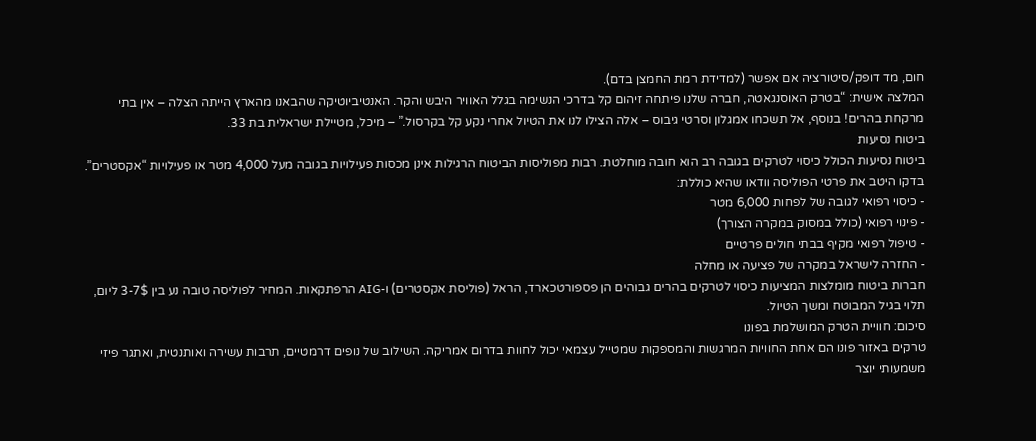חום, מד דופק/סיטורציה אם אפשר (למדידת רמת החמצן בדם).
המלצה אישית: “בטרק האוסנגאטה, חברה שלנו פיתחה זיהום קל בדרכי הנשימה בגלל האוויר היבש והקר. האנטיביוטיקה שהבאנו מהארץ הייתה הצלה – אין בתי מרקחת בהרים! בנוסף, אל תשכחו אמגלון וסרטי גיבוס – אלה הצילו לנו את הטיול אחרי נקע קל בקרסול.” – מיכל, מטיילת ישראלית בת 33.
ביטוח נסיעות
ביטוח נסיעות הכולל כיסוי לטרקים בגובה רב הוא חובה מוחלטת. רבות מפוליסות הביטוח הרגילות אינן מכסות פעילויות בגובה מעל 4,000 מטר או פעילויות “אקסטרים”. בדקו היטב את פרטי הפוליסה וודאו שהיא כוללת:
- כיסוי רפואי לגובה של לפחות 6,000 מטר
- פינוי רפואי (כולל במסוק במקרה הצורך)
- טיפול רפואי מקיף בבתי חולים פרטיים
- החזרה לישראל במקרה של פציעה או מחלה
חברות ביטוח מומלצות המציעות כיסוי לטרקים בהרים גבוהים הן פספורטכארד, הראל (פוליסת אקסטרים) ו-AIG הרפתקאות. המחיר לפוליסה טובה נע בין 3-7$ ליום, תלוי בגיל המבוטח ומשך הטיול.
סיכום: חוויית הטרק המושלמת בפונו
טרקים באזור פונו הם אחת החוויות המרגשות והמספקות שמטייל עצמאי יכול לחוות בדרום אמריקה. השילוב של נופים דרמטיים, תרבות עשירה ואותנטית, ואתגר פיזי משמעותי יוצר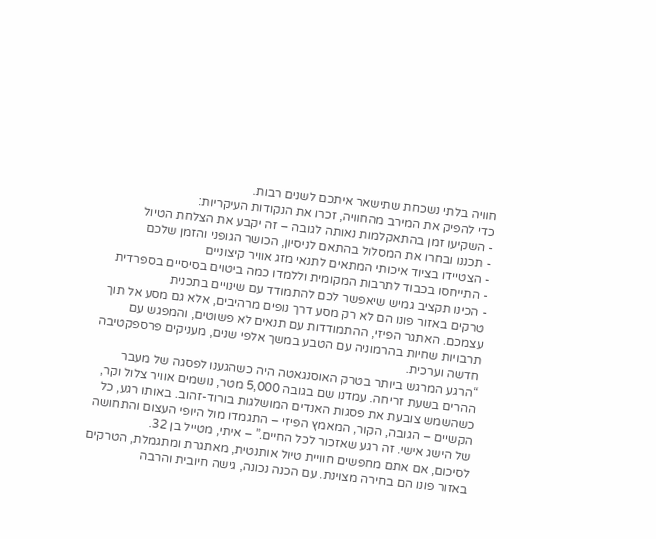חוויה בלתי נשכחת שתישאר איתכם לשנים רבות.
כדי להפיק את המירב מהחוויה, זכרו את הנקודות העיקריות:
- השקיעו זמן בהתאקלמות נאותה לגובה – זה יקבע את הצלחת הטיול
- תכננו ובחרו את המסלול בהתאם לניסיון, הכושר הגופני והזמן שלכם
- הצטיידו בציוד איכותי המתאים לתנאי מזג אוויר קיצוניים
- התייחסו בכבוד לתרבות המקומית וללמדו כמה ביטוים בסיסיים בספרדית
- הכינו תקציב גמיש שיאפשר לכם להתמודד עם שינויים בתכנית
טרקים באזור פונו הם לא רק מסע דרך נופים מרהיבים, אלא גם מסע אל תוך עצמכם. האתגר הפיזי, ההתמודדות עם תנאים לא פשוטים, והמפגש עם תרבויות שחיות בהרמוניה עם הטבע במשך אלפי שנים, מעניקים פרספקטיבה חדשה וערכית.
“הרגע המרגש ביותר בטרק האוסנגאטה היה כשהגענו לפסגה של מעבר ההרים בשעת זריחה. עמדנו שם בגובה 5,000 מטר, נושמים אוויר צלול וקר, כשהשמש צובעת את פסגות האנדים המושלגות בורוד-זהוב. באותו רגע, כל הקשיים – הגובה, הקור, המאמץ הפיזי – התגמדו מול היופי העצום והתחושה של הישג אישי. זה רגע שאזכור לכל החיים.” – איתי, מטייל בן 32.
לסיכום, אם אתם מחפשים חוויית טיול אותנטית, מאתגרת ומתגמלת, הטרקים באזור פונו הם בחירה מצוינת. עם הכנה נכונה, גישה חיובית והרבה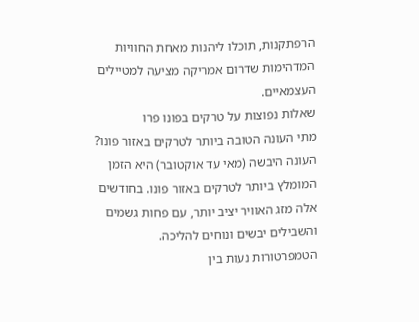הרפתקנות, תוכלו ליהנות מאחת החוויות המדהימות שדרום אמריקה מציעה למטיילים העצמאיים.
שאלות נפוצות על טרקים בפונו פרו
מתי העונה הטובה ביותר לטרקים באזור פונו?
העונה היבשה (מאי עד אוקטובר) היא הזמן המומלץ ביותר לטרקים באזור פונו. בחודשים אלה מזג האוויר יציב יותר, עם פחות גשמים והשבילים יבשים ונוחים להליכה. הטמפרטורות נעות בין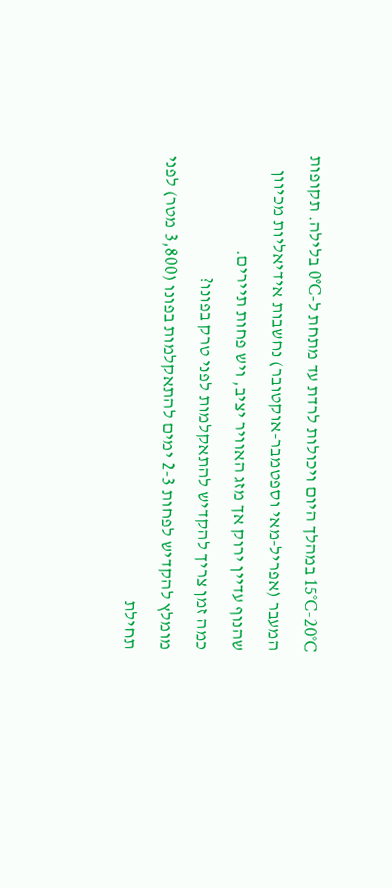15°C-20°C במהלך היום ויכולות לרדת עד מתחת ל-0°C בלילה. תקופות המעבר (אפריל-מאי וספטמבר-אוקטובר) נחשבות אידיאליות מכיוון שהנוף עדיין ירוק אך מזג האוויר יציב, ויש פחות תיירים.
כמה זמן צריך להקדיש להתאקלמות לפני טרק בפונו?
מומלץ להקדיש לפחות 2-3 ימים להתאקלמות בפונו (3,800 מטר) לפני תחילת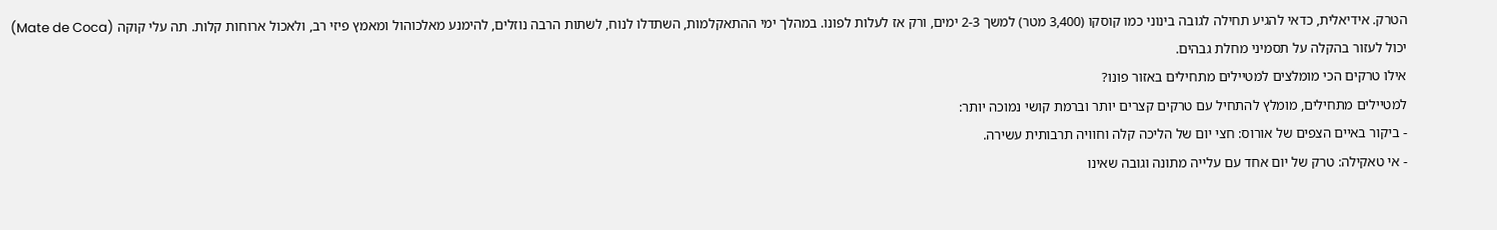הטרק. אידיאלית, כדאי להגיע תחילה לגובה בינוני כמו קוסקו (3,400 מטר) למשך 2-3 ימים, ורק אז לעלות לפונו. במהלך ימי ההתאקלמות, השתדלו לנוח, לשתות הרבה נוזלים, להימנע מאלכוהול ומאמץ פיזי רב, ולאכול ארוחות קלות. תה עלי קוקה (Mate de Coca) יכול לעזור בהקלה על תסמיני מחלת גבהים.
אילו טרקים הכי מומלצים למטיילים מתחילים באזור פונו?
למטיילים מתחילים, מומלץ להתחיל עם טרקים קצרים יותר וברמת קושי נמוכה יותר:
- ביקור באיים הצפים של אורוס: חצי יום של הליכה קלה וחוויה תרבותית עשירה.
- אי טאקילה: טרק של יום אחד עם עלייה מתונה וגובה שאינו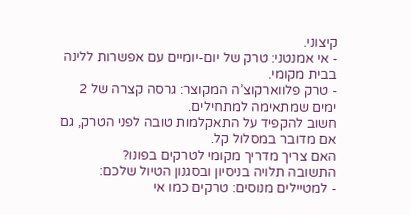קיצוני.
- אי אמנטני: טרק של יום-יומיים עם אפשרות ללינה בבית מקומי.
- טרק פלווארקוצ’ה המקוצר: גרסה קצרה של 2 ימים שמתאימה למתחילים.
חשוב להקפיד על התאקלמות טובה לפני הטרק, גם אם מדובר במסלול קל.
האם צריך מדריך מקומי לטרקים בפונו?
התשובה תלויה בניסיון ובסגנון הטיול שלכם:
- למטיילים מנוסים: טרקים כמו אי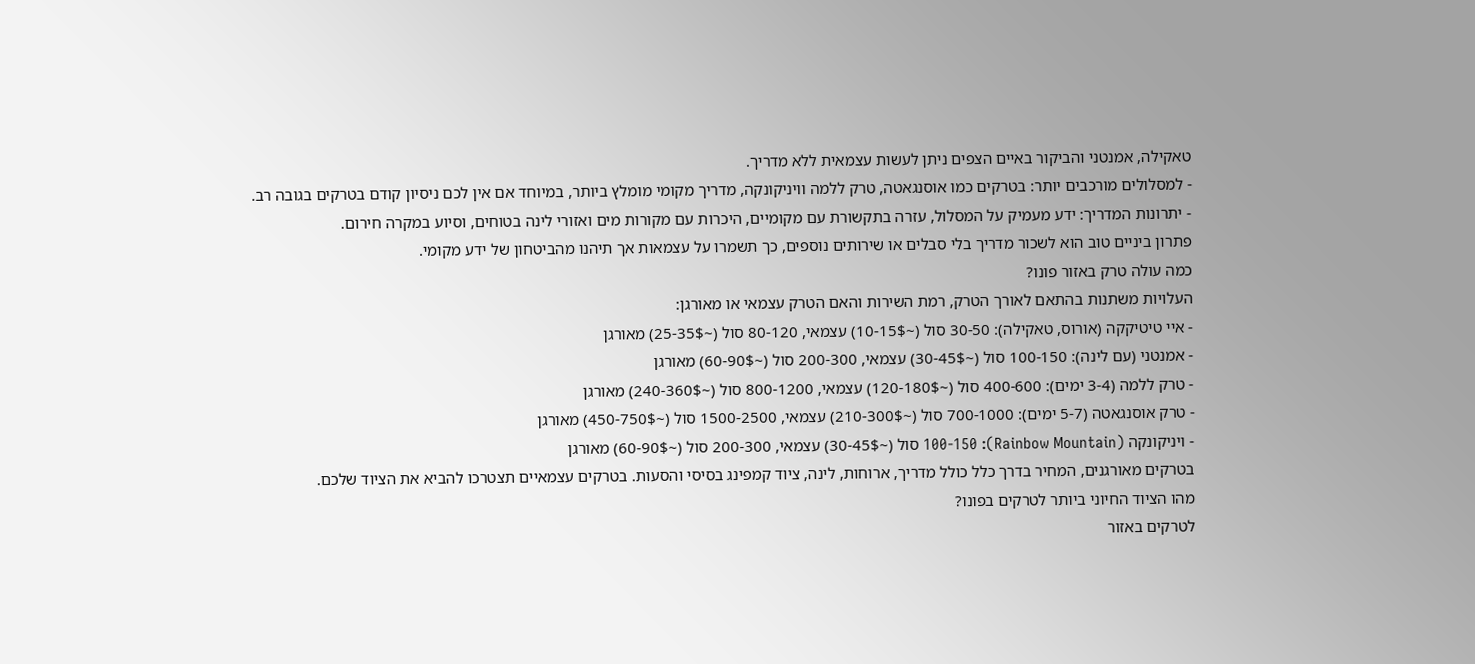טאקילה, אמנטני והביקור באיים הצפים ניתן לעשות עצמאית ללא מדריך.
- למסלולים מורכבים יותר: בטרקים כמו אוסנגאטה, טרק ללמה וויניקונקה, מדריך מקומי מומלץ ביותר, במיוחד אם אין לכם ניסיון קודם בטרקים בגובה רב.
- יתרונות המדריך: ידע מעמיק על המסלול, עזרה בתקשורת עם מקומיים, היכרות עם מקורות מים ואזורי לינה בטוחים, וסיוע במקרה חירום.
פתרון ביניים טוב הוא לשכור מדריך בלי סבלים או שירותים נוספים, כך תשמרו על עצמאות אך תיהנו מהביטחון של ידע מקומי.
כמה עולה טרק באזור פונו?
העלויות משתנות בהתאם לאורך הטרק, רמת השירות והאם הטרק עצמאי או מאורגן:
- איי טיטיקקה (אורוס, טאקילה): 30-50 סול (~10-15$) עצמאי, 80-120 סול (~25-35$) מאורגן
- אמנטני (עם לינה): 100-150 סול (~30-45$) עצמאי, 200-300 סול (~60-90$) מאורגן
- טרק ללמה (3-4 ימים): 400-600 סול (~120-180$) עצמאי, 800-1200 סול (~240-360$) מאורגן
- טרק אוסנגאטה (5-7 ימים): 700-1000 סול (~210-300$) עצמאי, 1500-2500 סול (~450-750$) מאורגן
- ויניקונקה (Rainbow Mountain): 100-150 סול (~30-45$) עצמאי, 200-300 סול (~60-90$) מאורגן
בטרקים מאורגנים, המחיר בדרך כלל כולל מדריך, ארוחות, לינה, ציוד קמפינג בסיסי והסעות. בטרקים עצמאיים תצטרכו להביא את הציוד שלכם.
מהו הציוד החיוני ביותר לטרקים בפונו?
לטרקים באזור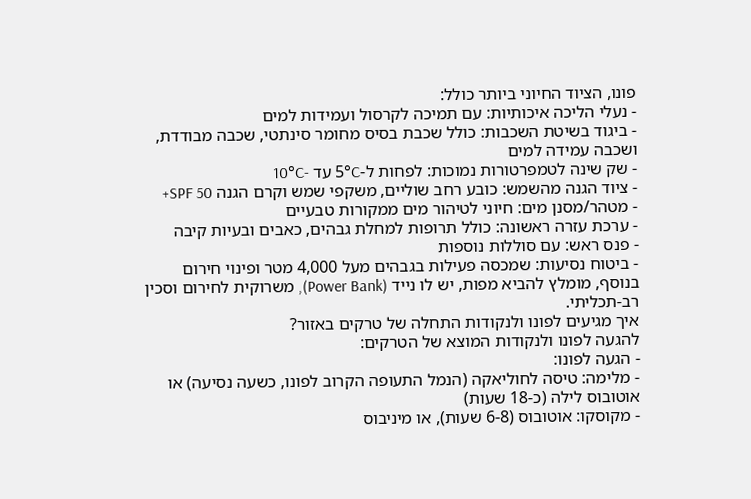פונו, הציוד החיוני ביותר כולל:
- נעלי הליכה איכותיות: עם תמיכה לקרסול ועמידות למים
- ביגוד בשיטת השכבות: כולל שכבת בסיס מחומר סינתטי, שכבה מבודדת, ושכבה עמידה למים
- שק שינה לטמפרטורות נמוכות: לפחות ל-5°C עד -10°C
- ציוד הגנה מהשמש: כובע רחב שוליים, משקפי שמש וקרם הגנה SPF 50+
- מטהר/מסנן מים: חיוני לטיהור מים ממקורות טבעיים
- ערכת עזרה ראשונה: כולל תרופות למחלת גבהים, כאבים ובעיות קיבה
- פנס ראש: עם סוללות נוספות
- ביטוח נסיעות: שמכסה פעילות בגבהים מעל 4,000 מטר ופינוי חירום
בנוסף, מומלץ להביא מפות, יש לו נייד (Power Bank), משרוקית לחירום וסכין רב-תכליתי.
איך מגיעים לפונו ולנקודות התחלה של טרקים באזור?
להגעה לפונו ולנקודות המוצא של הטרקים:
- הגעה לפונו:
- מלימה: טיסה לחוליאקה (הנמל התעופה הקרוב לפונו, כשעה נסיעה) או אוטובוס לילה (כ-18 שעות)
- מקוסקו: אוטובוס (6-8 שעות), או מיניבוס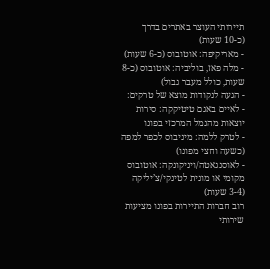תיירותי העוצר באתרים בדרך (כ-10 שעות)
- מאריקיפה: אוטובוס (כ-6 שעות)
- מלה פאז, בוליביה: אוטובוס (כ-8 שעות, כולל מעבר גבול)
- הגעה לנקודות מוצא של טרקים:
- לאיים באגם טיטיקקה: סירות יוצאות מהנמל המרכזי בפונו
- לטרק ללמה: מיניבוס לכפר למפה (כשעה וחצי מפונו)
- לאוסנגאטה/ויניקונקה: אוטובוס מקומי או מונית לטינקי/צ’יליקה (3-4 שעות)
רוב חברות התיירות בפונו מציעות שירותי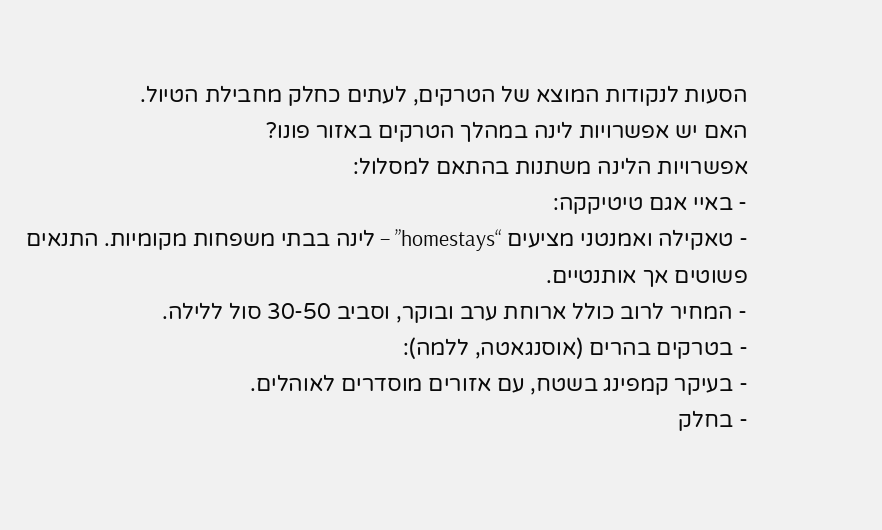הסעות לנקודות המוצא של הטרקים, לעתים כחלק מחבילת הטיול.
האם יש אפשרויות לינה במהלך הטרקים באזור פונו?
אפשרויות הלינה משתנות בהתאם למסלול:
- באיי אגם טיטיקקה:
- טאקילה ואמנטני מציעים “homestays” – לינה בבתי משפחות מקומיות. התנאים פשוטים אך אותנטיים.
- המחיר לרוב כולל ארוחת ערב ובוקר, וסביב 30-50 סול ללילה.
- בטרקים בהרים (אוסנגאטה, ללמה):
- בעיקר קמפינג בשטח, עם אזורים מוסדרים לאוהלים.
- בחלק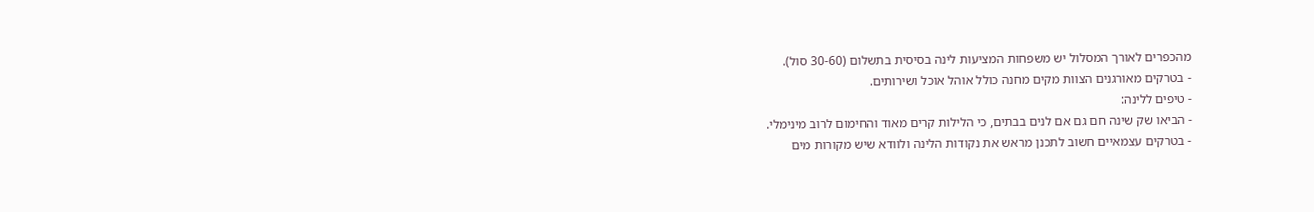מהכפרים לאורך המסלול יש משפחות המציעות לינה בסיסית בתשלום (30-60 סול).
- בטרקים מאורגנים הצוות מקים מחנה כולל אוהל אוכל ושירותים.
- טיפים ללינה:
- הביאו שק שינה חם גם אם לנים בבתים, כי הלילות קרים מאוד והחימום לרוב מינימלי.
- בטרקים עצמאיים חשוב לתכנן מראש את נקודות הלינה ולוודא שיש מקורות מים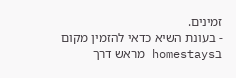זמינים.
- בעונת השיא כדאי להזמין מקום בhomestays מראש דרך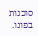סוכנות בפונו.